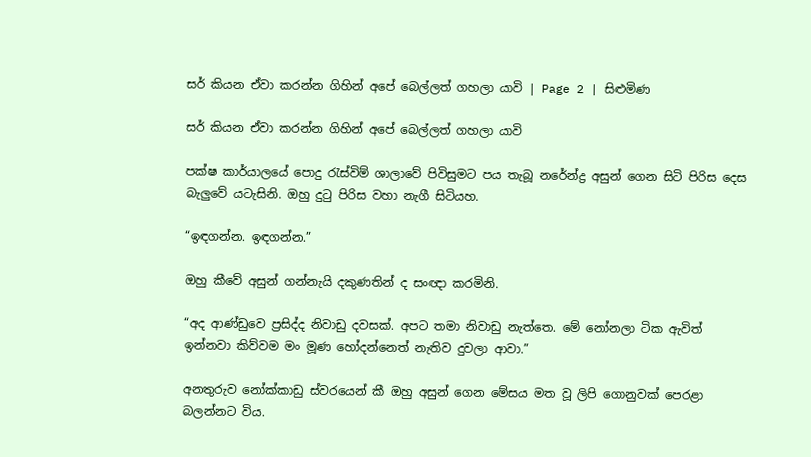සර් කියන ඒවා කරන්න ගිහින් අපේ බෙල්ලත් ගහලා යාවි | Page 2 | සිළුමිණ

සර් කියන ඒවා කරන්න ගිහින් අපේ බෙල්ලත් ගහලා යාවි

පක්ෂ කාර්යාලයේ පොදු රැස්විම් ශාලාවේ පිවිසුමට පය තැබූ නරේන්ද්‍ර අසුන් ගෙන සිටි පිරිස දෙස බැලුවේ යටැසිනි. ඔහු දුටු පිරිස වහා නැගී සිටියහ.

“ඉඳගන්න. ඉඳගන්න.”

ඔහු කීවේ අසුන් ගන්නැයි දකුණතින් ද සංඥා කරමිනි.

“අද ආණ්ඩුවෙ ප්‍රසිද්ද නිවාඩු දවසක්. අපට තමා නිවාඩු නැත්තෙ. මේ නෝනලා ටික ඇවිත් ඉන්නවා කිව්වම මං මූණ හෝදන්නෙත් නැතිව දුවලා ආවා.”

අනතුරුව නෝක්කාඩු ස්වරයෙන් කී ඔහු අසුන් ගෙන මේසය මත වූ ලිපි ගොනුවක් පෙරළා බලන්නට විය.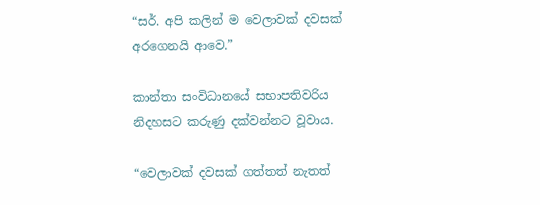“සර්. අපි කලින් ම වෙලාවක් දවසක් අරගෙනයි ආවෙ.”

කාන්තා සංවිධානයේ සභාපතිවරිය නිදහසට කරුණු දක්වන්නට වූවාය.

“වෙලාවක් දවසක් ගත්තත් නැතත්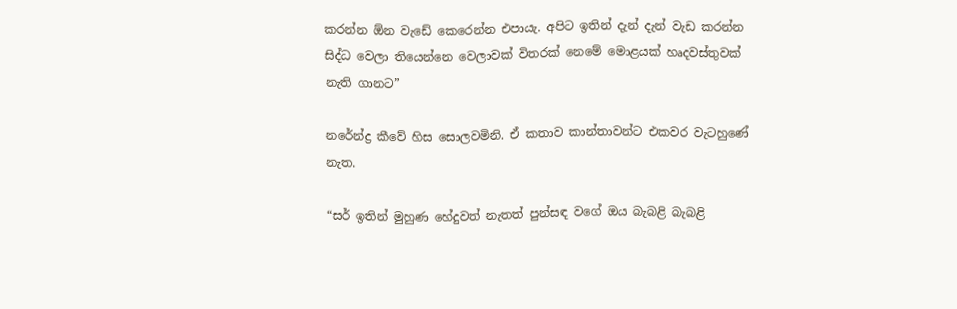කරන්න ඕන වැඩේ කෙරෙන්න එපායැ. අපිට ඉතින් දැන් දැන් වැඩ කරන්න සිද්ධ වෙලා තියෙන්නෙ වෙලාවක් විතරක් නෙමේ මොළයක් හෘදවස්තුවක් නැති ගානට”

නරේන්ද්‍ර කීවේ හිස සොලවමිනි. ඒ කතාව කාන්තාවන්ට එකවර වැටහුණේ නැත.

“සර් ඉතින් මුහුණ හේදුවත් නැතත් පුන්සඳ වගේ ඔය බැබළි බැබළි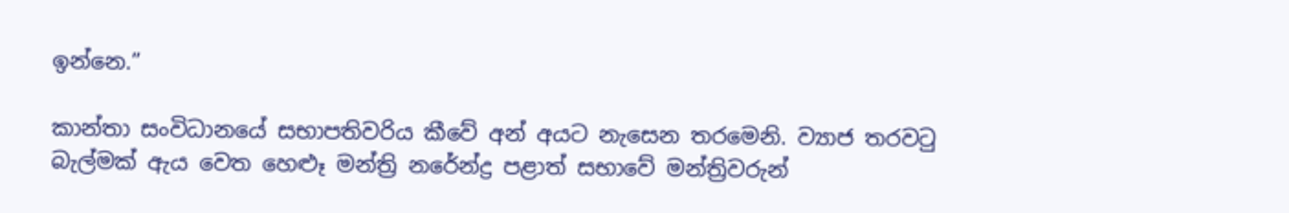ඉන්නෙ.”

කාන්තා සංවිධානයේ සභාපතිවරිය කීවේ අන් අයට නැසෙන තරමෙනි. ව්‍යාජ තරවටු බැල්මක් ඇය වෙත හෙළූ මන්ත්‍රි නරේන්ද්‍ර පළාත් සභාවේ මන්ත්‍රිවරුන්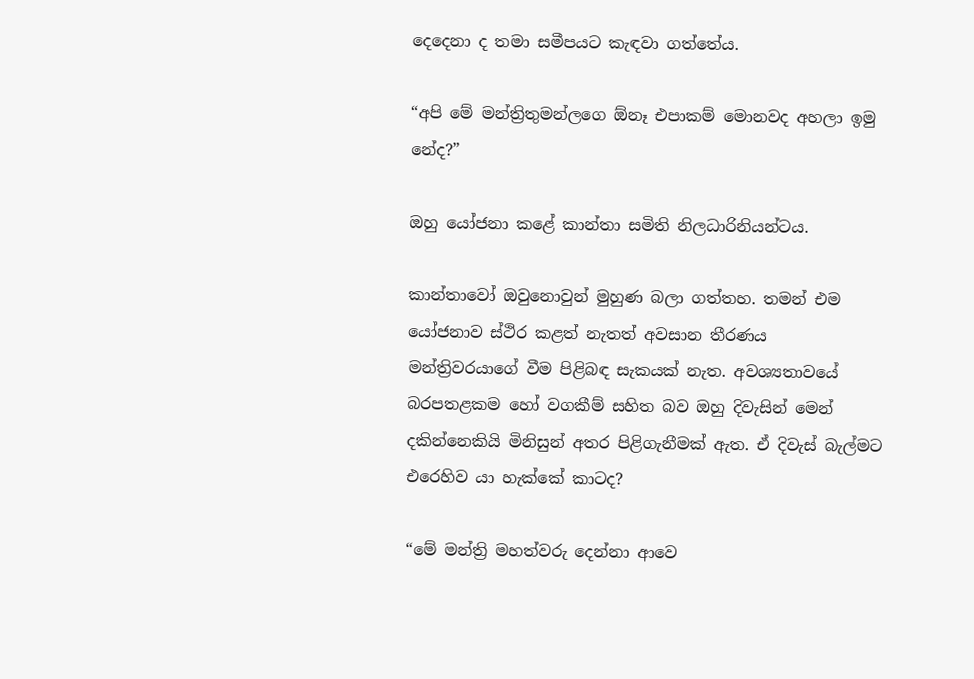දෙදෙනා ද තමා සමීපයට කැඳවා ගත්තේය.

“අපි මේ මන්ත්‍රිතුමන්ලගෙ ඕනෑ එපාකම් මොනවද අහලා ඉමු නේද?”

ඔහු යෝජනා කළේ කාන්තා සමිති නිලධාරිනියන්ටය.

කාන්තාවෝ ඔවුනොවුන් මුහුණ බලා ගත්තහ. තමන් එම යෝජනාව ස්ථිර කළත් නැතත් අවසාන තීරණය මන්ත්‍රිවරයාගේ වීම පිළිබඳ සැකයක් නැත. අවශ්‍යතාවයේ බරපතළකම හෝ වගකීම් සහිත බව ඔහු දිවැසින් මෙන් දකින්නෙකියි මිනිසුන් අතර පිළිගැනීමක් ඇත. ඒ දිවැස් බැල්මට එරෙහිව යා හැක්කේ කාටද?

“මේ මන්ත්‍රි මහත්වරු දෙන්නා ආවෙ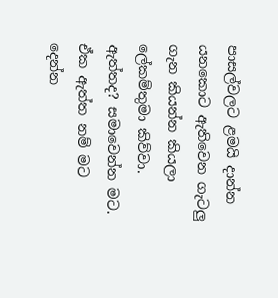පාසල්වලට ළමයි දාන්න යන‍කොට ඇතිවෙන ගැටලු ගැන කියන්න කියලා ලේකම්තුමා කිව්වා. ඇත්තද? සමාවෙන්න මට. ඒක ඇත්ත නම් මට දෙන්න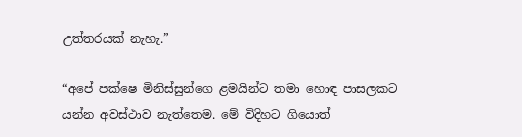උත්තරයක් නැහැ.”

“අපේ පක්ෂෙ මිනිස්සුන්ගෙ ළමයින්ට තමා හොඳ පාසලකට යන්න අවස්ථාව නැත්තෙම. මේ විදිහට ගියොත්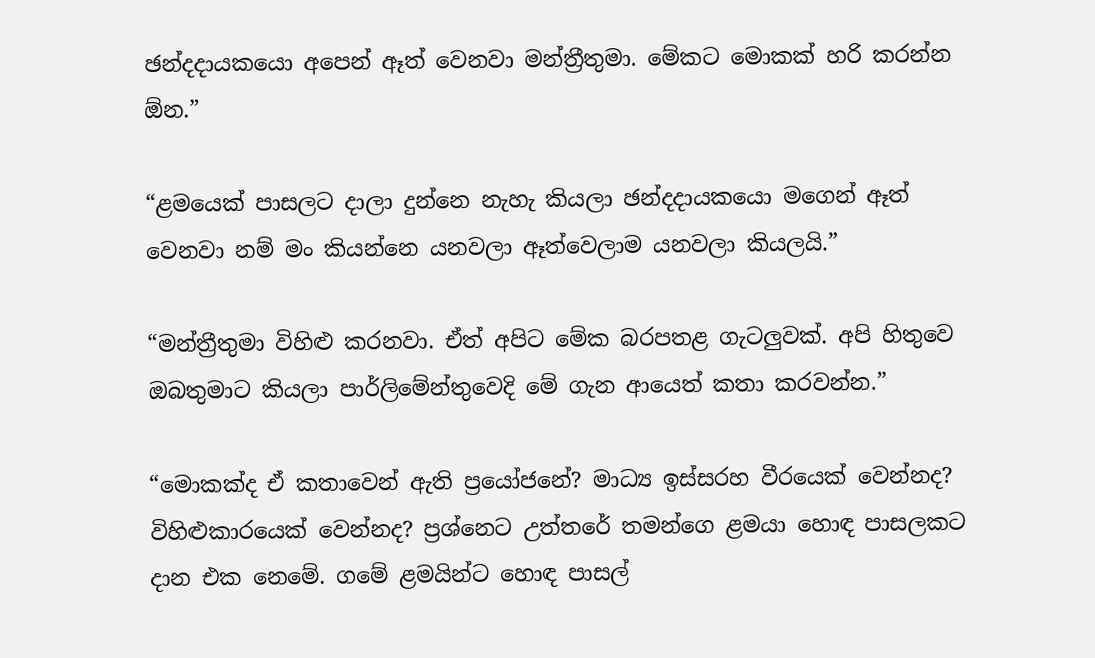ඡන්දදායකයො අපෙන් ඈත් වෙනවා මන්ත්‍රීතුමා. මේකට මොකක් හරි කරන්න ඕන.”

“ළමයෙක් පාසලට දාලා දුන්නෙ නැහැ කියලා ඡන්දදායකයො මගෙන් ඈත් වෙනවා නම් මං කියන්නෙ යනවලා ඈත්වෙලාම යනවලා කියලයි.”

“මන්ත්‍රීතුමා විහිළු කරනවා. ඒත් අපිට මේක බරපතළ ගැටලුවක්. අපි හිතුවෙ ඔබතුමාට කියලා පාර්ලිමේන්තුවෙදි මේ ගැන ආයෙත් කතා කරවන්න.”

“මොකක්ද ඒ කතාවෙන් ඇති ප්‍රයෝජනේ? මාධ්‍ය ඉස්සරහ වීරයෙක් වෙන්නද? විහිළුකාරයෙක් වෙන්නද? ප්‍රශ්නෙට උත්ත‍රේ තමන්ගෙ ළමයා හොඳ පාසලකට දාන එක නෙමේ. ගමේ ළමයින්ට හොඳ පාසල්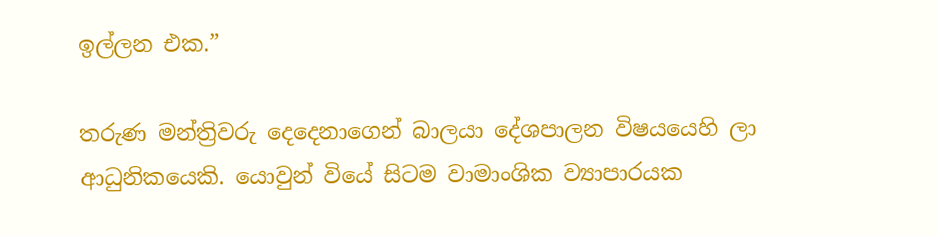ඉල්ලන එක.”

තරුණ මන්ත්‍රිවරු දෙදෙනාගෙන් බාලයා දේශපාලන විෂයයෙහි ලා ආධුනිකයෙකි. යොවුන් වියේ සිටම වාමාංශික ව්‍යාපාරයක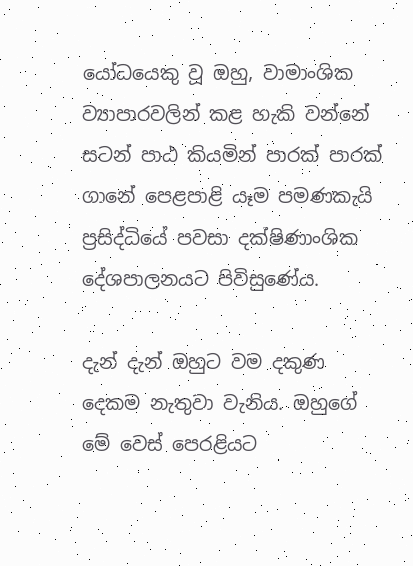යෝධයෙකු වූ ඔහු, වාමාංශික ව්‍යාපාරවලින් කළ හැකි වන්නේ සටන් පාඨ කියමින් පාරක් පාරක් ගානේ පෙළපාළි යෑම පමණකැයි ප්‍රසිද්ධියේ පවසා දක්ෂිණාංශික දේශපාලනයට පිවිසුණේය.

දැන් දැන් ඔහුට වම දකුණ දෙකම නැතුවා වැනිය. ඔහුගේ මේ වෙස් පෙරළියට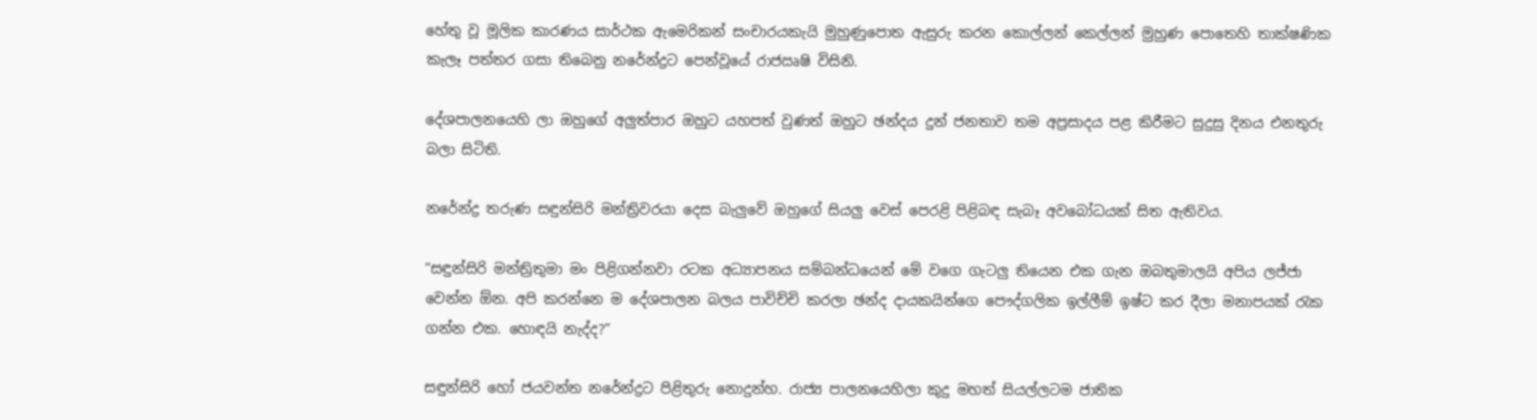හේතු වූ මූලික කාරණය සාර්ථක ඇමෙරිකන් සංචාරයකැයි මුහුණුපොත ඇසුරු කරන කොල්ලන් කෙල්ලන් මුහුණ පොතෙහි තාක්ෂණික කැලෑ පත්තර ගසා තිබෙනු නරේන්ද්‍රට පෙන්වූයේ රාජඍෂි විසිනි.

දේශපාලනයෙහි ලා ඔහුගේ අලුත්පාර ඔහුට යහපත් වුණත් ඔහුට ඡන්දය දුන් ජනතාව තම අප්‍රසාදය පළ කිරීමට සුදුසු දිනය එනතුරු බලා සිටිති.

නරේන්ද්‍ර තරුණ සඳුන්සිරි මන්ත්‍රිවරයා දෙස බැලුවේ ඔහුගේ සියලු වෙස් පෙරළි පිළිබඳ සැබෑ අවබෝධයක් සිත ඇතිවය.

“සඳුන්සිරි මන්ත්‍රිතුමා මං පිළිගන්නවා රටක අධ්‍යාපනය සම්බන්ධයෙන් මේ වගෙ ගැටලු තියෙන එක ගැන ඔබතුමාලයි අපිය ලජ්ජා වෙන්න ඕන. අපි කරන්නෙ ම දේශපාලන බලය පාවිච්චි කරලා ඡන්ද දායකයින්ගෙ පෞද්ගලික ඉල්ලීම් ඉෂ්ට කර දීලා මනාපයක් රැක ගන්න එක. හොඳයි නැද්ද?”

සඳුන්සිරි හෝ ජයවන්ත නරේන්ද්‍රට පිළිතුරු නොදුන්හ. රාජ්‍ය පාලනයෙහිලා කුදු මහත් සියල්ලටම ජාතික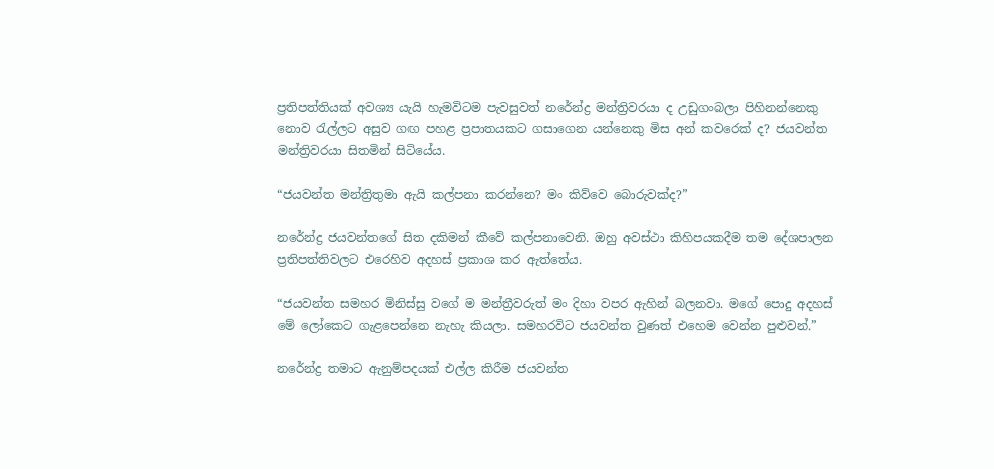ප්‍රතිපත්තියක් අවශ්‍ය යැයි හැමවිටම පැවසුවත් නරේන්ද්‍ර මන්ත්‍රිවරයා ද උඩුගංබලා පිහිනන්නෙකු නොව රැල්ලට අසුව ගඟ පහළ ප්‍රපාතයකට ගසාගෙන යන්නෙකු මිස අන් කවරෙක් ද? ජයවන්ත මන්ත්‍රිවරයා සිතමින් සිටියේය.

“ජයවන්ත මන්ත්‍රිතුමා ඇයි කල්පනා කරන්නෙ? මං කිව්වෙ බොරුවක්ද?”

නරේන්ද්‍ර ජයවන්තගේ සිත දකිමන් කීවේ කල්පනාවෙනි. ඔහු අවස්ථා කිහිපයකදීම තම දේශපාලන ප්‍රතිපත්තිවලට එරෙහිව අදහස් ප්‍රකාශ කර ඇත්තේය.

“ජයවන්ත සමහර මිනිස්සු වගේ ම මන්ත්‍රීවරුත් මං දිහා වපර ඇහින් බලනවා. මගේ පොදු අදහස් මේ ලෝකෙට ගැළපෙන්නෙ නැහැ කියලා. සමහරවිට ජයවන්ත වුණත් එහෙම වෙන්න පුළුවන්.”

නරේන්ද්‍ර තමාට ඇනුම්පදයක් එල්ල කිරීම ජයවන්ත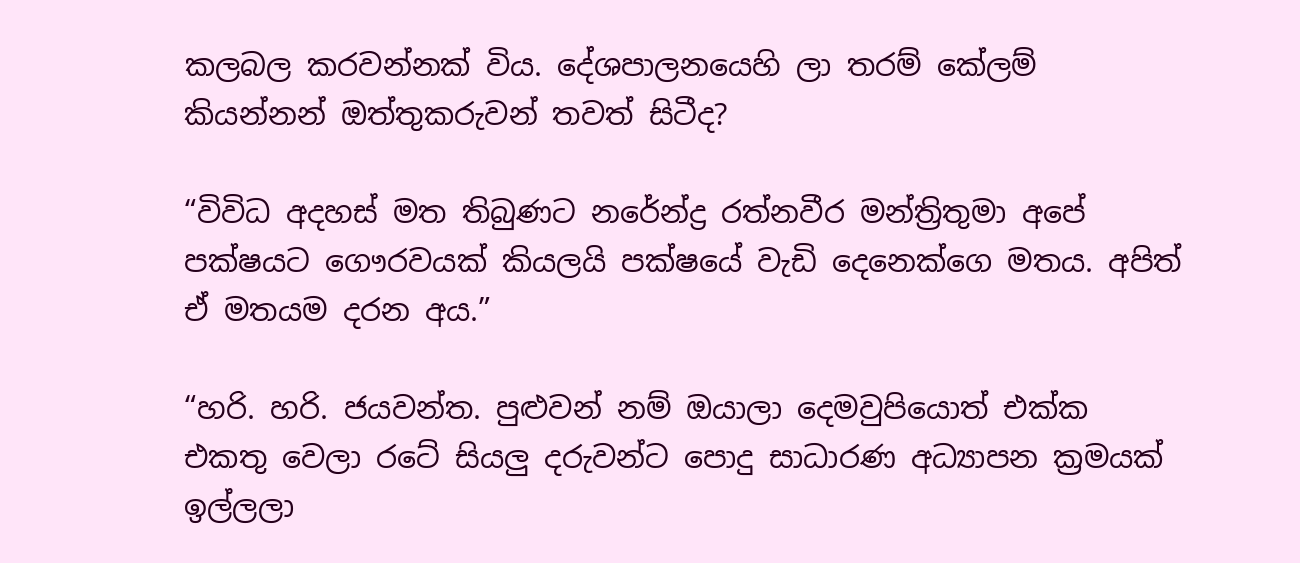කලබල කරවන්නක් විය. දේශපාලනයෙහි ලා තරම් කේලම් කියන්නන් ඔත්තුකරුවන් තවත් සිටීද?

“විවිධ අදහස් මත තිබුණට නරේන්ද්‍ර රත්නවීර මන්ත්‍රිතුමා අපේ පක්ෂයට ගෞරවයක් කියලයි පක්ෂයේ වැඩි දෙනෙක්ගෙ මතය. අපිත් ඒ මතයම දරන අය.”

“හරි. හරි. ජයවන්ත. පුළුවන් නම් ඔයාලා දෙමවුපියොත් එක්ක එකතු වෙලා රටේ සියලු දරුවන්ට පොදු සාධාරණ අධ්‍යාපන ක්‍රමයක් ඉල්ලලා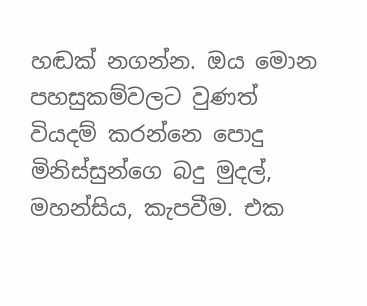හඬක් නගන්න. ඔය මොන පහසුකම්වලට වුණත් වියදම් කරන්නෙ පොදු මිනිස්සුන්ගෙ බදු මුදල්, මහන්සිය, කැපවීම. එක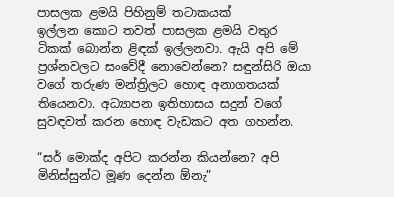පාසලක ළමයි පිහිනුම් තටාකයක් ඉල්ලන ‍කොට තවත් පාසලක ළමයි වතුර ටිකක් බොන්න ළිඳක් ඉල්ලනවා. ඇයි අපි මේ ප්‍රශ්නවලට සංවේදී නොවෙන්නෙ? සඳුන්සිරි ඔයා වගේ තරුණ මන්ත්‍රිලට හොඳ අනාගතයක් තියෙනවා. අධ්‍යාපන ඉතිහාසය සදුන් වගේ සුවඳවත් කරන හොඳ වැඩකට අත ගහන්න.

“සර් මොක්ද අපිට කරන්න කියන්නෙ? අපි මිනිස්සුන්ට මූණ දෙන්න ඕනැ”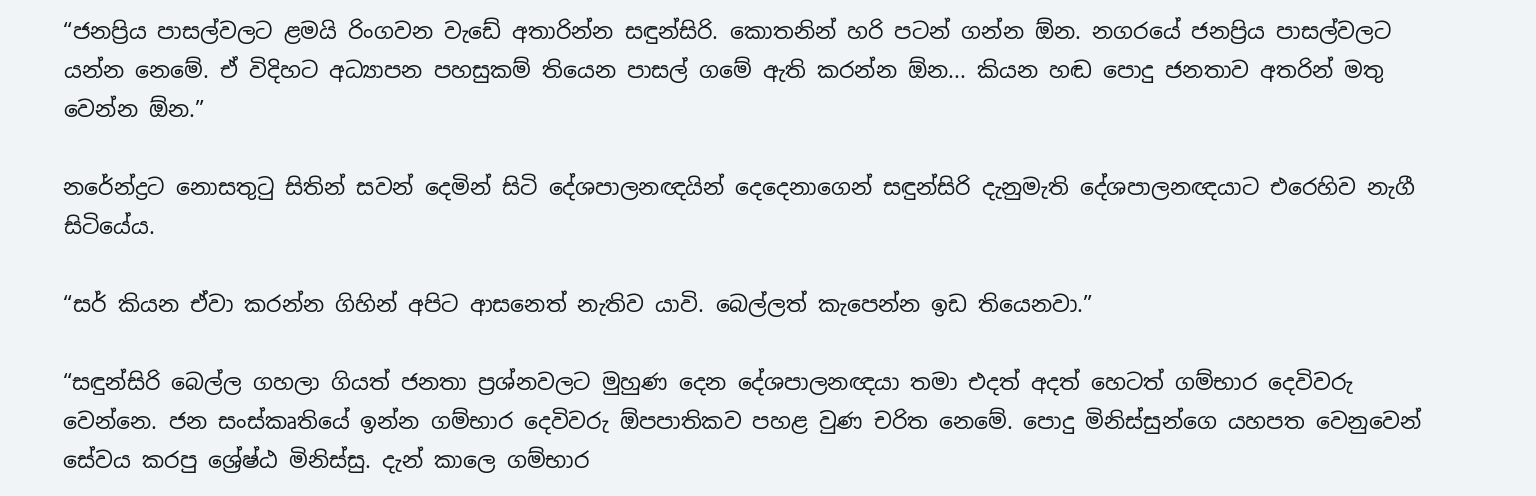“ජනප්‍රිය පාසල්වලට ළමයි රිංගවන වැඩේ අතාරින්න සඳුන්සිරි. කොතනින් හරි පටන් ගන්න ඕන. නගරයේ ජනප්‍රිය පාසල්වලට යන්න නෙමේ. ඒ විදිහට අධ්‍යාපන පහසුකම් තියෙන පාසල් ගමේ ඇති කරන්න ඕන... කියන හඬ පොදු ජනතාව අතරින් මතු වෙන්න ඕන.”

නරේන්ද්‍රට නොසතුටු සිතින් සවන් දෙමින් සිටි දේශපාලනඥයින් දෙදෙන‍ාගෙන් සඳුන්සිරි දැනුමැති දේශපාලනඥයාට එරෙහිව නැගී සිටියේය.

“සර් කියන ඒවා කරන්න ගිහින් අපිට ආසනෙත් නැතිව යාවි. බෙල්ලත් කැපෙන්න ඉඩ තියෙනවා.”

“සඳුන්සිරි බෙල්ල ගහලා ගියත් ජනතා ප්‍රශ්නවලට මුහුණ දෙන දේශපාලනඥයා තමා එදත් අදත් හෙටත් ගම්භාර දෙවිවරු වෙන්නෙ. ජන සංස්කෘතියේ ඉන්න ගම්භාර දෙවිවරු ඕපපාතිකව පහළ වුණ චරිත නෙමේ. පොදු මිනිස්සුන්ගෙ යහපත වෙනුවෙන් සේවය කරපු ශ්‍රේෂ්ඨ මිනිස්සු. දැන් කාලෙ ගම්භාර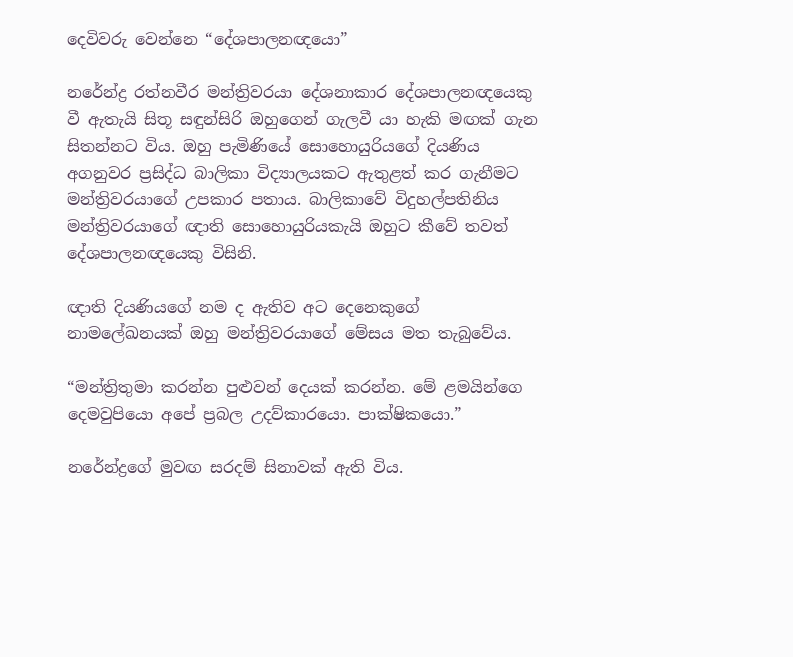දෙවිවරු වෙන්නෙ “දේශපාලනඥයො”

නරේන්ද්‍ර රත්නවීර මන්ත්‍රිවරයා දේශනාකාර දේශපාලනඥයෙකු වී ඇතැයි සිතූ සඳුන්සිරි ඔහුගෙන් ගැලවී යා හැකි මඟක් ගැන සිතන්නට විය. ඔහු පැමිණියේ සො‍හොයුරියගේ දියණිය අගනුවර ප්‍රසිද්ධ බාලිකා විද්‍යාලයකට ඇතුළත් කර ගැනීමට මන්ත්‍රිවරයාගේ උපකාර පතාය. බාලිකාවේ විදුහල්පතිනිය මන්ත්‍රිවරයාගේ ඥාති සොහොයුරියකැයි ඔහුට කීවේ තවත් දේශපාලනඥයෙකු විසිනි.

ඥාති දියණියගේ නම ද ඇතිව අට දෙනෙකුගේ නාමලේඛනයක් ඔහු මන්ත්‍රිවරයාගේ මේසය මත තැබුවේය.

“මන්ත්‍රිතුමා කරන්න පුළුවන් දෙයක් කරන්න. මේ ළමයින්ගෙ දෙමවුපියො අපේ ප්‍රබල උදව්කාරයො. පාක්ෂික‍යො.”

නරේන්ද්‍රගේ මුවඟ සරදම් සිනාවක් ඇති විය.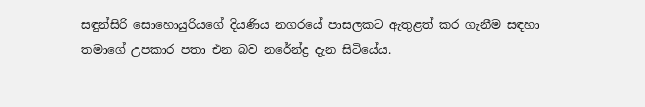සඳුන්සිරි සොහොයුරියගේ දියණිය නගරයේ පාසලකට ඇතුළත් කර ගැනීම සඳහා තමාගේ උපකාර පතා එන බව නරේන්ද්‍ර දැන සිටියේය.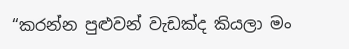“කරන්න පුළුවන් වැඩක්ද කියලා මං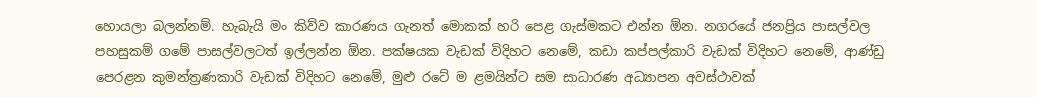හොයලා බලන්නම්. හැබැයි මං කිව්ව කාරණය ගැනත් මොකක් හරි පෙළ ගැස්මකට එන්න ඕන. නගරයේ ජනප්‍රිය පාසල්වල පහසුකම් ගමේ පාසල්වලටත් ඉල්ලන්න ඕන. පක්ෂයක වැඩක් විදිහට නෙමේ, කඩා කප්පල්කාරි වැඩක් විදිහට නෙමේ, ආණ්ඩු පෙරළන කුමන්ත්‍රණකාරි වැඩක් විදිහට නෙමේ, මුළු රටේ ම ළමයින්ට සම සාධාරණ අධ්‍යාපන අවස්ථාවක්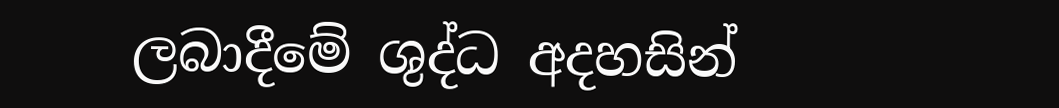ලබාදීමේ ශුද්ධ අදහසින්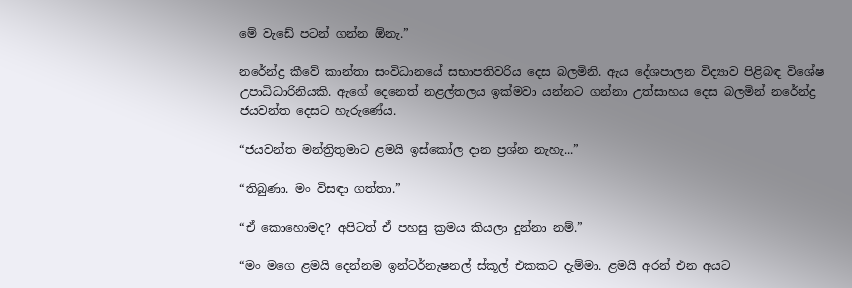මේ වැඩේ පටන් ගන්න ඕනැ.”

නරේන්ද්‍ර කීවේ කාන්තා සංවිධානයේ සභාපතිවරිය දෙස බලමිනි. ඇය දේශපාලන විද්‍යාව පිළිබඳ විශේෂ උපාධිධාරිනියකි. ඇගේ දෙනෙත් නළල්තලය ඉක්මවා යන්නට ගන්නා උත්සාහය දෙස බලමින් නරේන්ද්‍ර ජයවන්ත දෙසට හැරුණේය.

“ජයවන්ත මන්ත්‍රිතුමාට ළමයි ඉස්කෝල දාන ප්‍රශ්න නැහැ...”

“තිබුණා. මං විසඳා ගත්තා.”

“ඒ කොහොමද? අපිටත් ඒ පහසු ක්‍රමය කියලා දුන්නා නම්.”

“මං මගෙ ළමයි දෙන්නම ඉන්ටර්නැෂනල් ස්කූල් එකකට දැම්මා. ළමයි අරන් එන අයට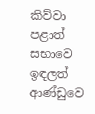කිව්වා පළාත් සභාවෙ ඉඳලත් ආණ්ඩුවෙ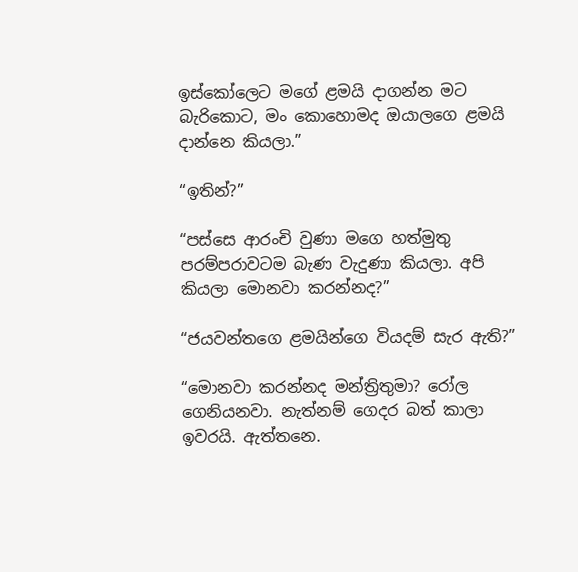ඉස්කෝලෙට මගේ ළමයි දාගන්න මට බැරිකොට, මං කොහොමද ඔයාලගෙ ළමයි දාන්නෙ කියලා.”

“ඉතින්?”

“පස්සෙ ආරංචි වුණා මගෙ හත්මුතු පරම්පරාවටම බැණ වැදුණා කියලා. අපි කියලා මොනවා කරන්නද?”

“ජයවන්තගෙ ළමයින්ගෙ වියදම් සැර ඇති?”

“මොනවා කරන්නද මන්ත්‍රිතුමා? රෝල ගෙනියනවා. නැත්නම් ගෙදර බත් කාලා ඉවරයි. ඇත්තනෙ.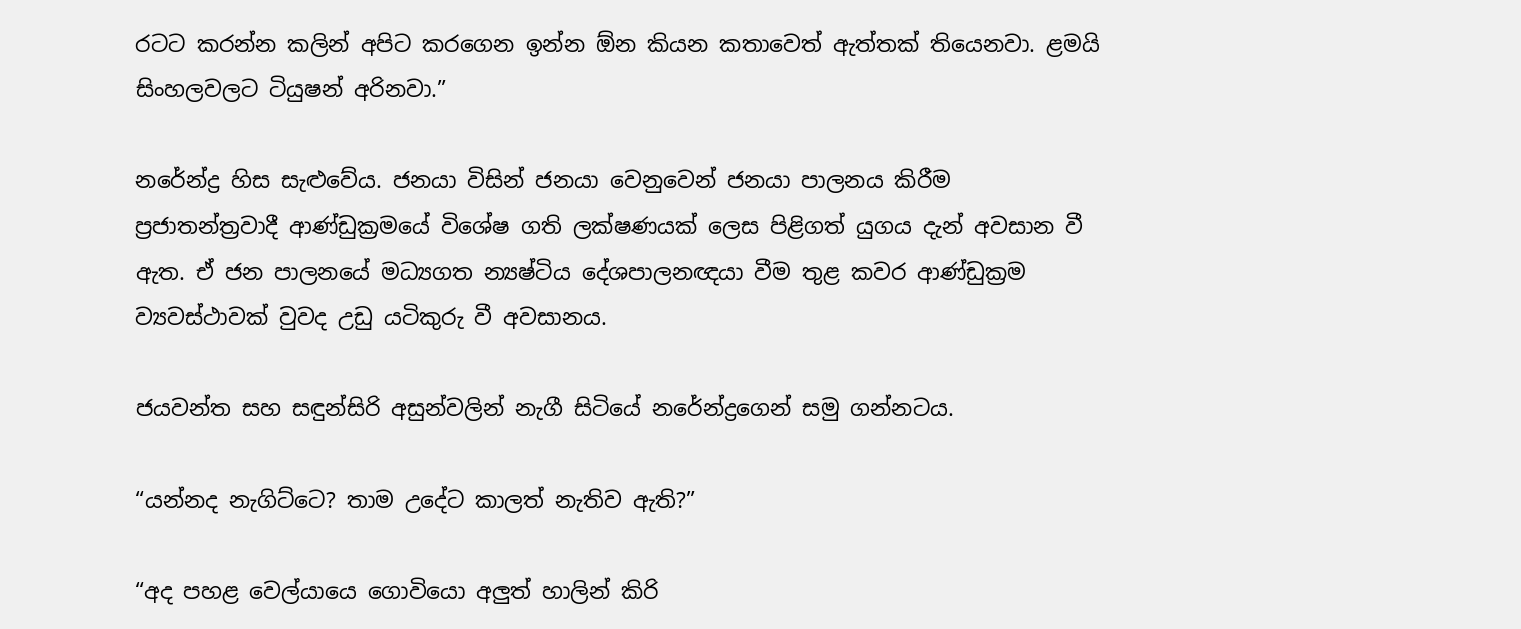රටට කරන්න කලින් අපිට කරගෙන ඉන්න ඕන කියන කතාවෙත් ඇත්තක් තියෙනවා. ළමයි සිංහලවලට ටියුෂන් අරිනවා.”

නරේන්ද්‍ර හිස සැළුවේය. ජනයා විසින් ජනයා වෙනුවෙන් ජනයා පාලනය කිරීම ප්‍රජාතන්ත්‍රවාදී ආණ්ඩුක්‍රමයේ විශේෂ ගති ලක්ෂණයක් ලෙස පිළිගත් යුගය දැන් අවසාන වී ඇත. ඒ ජන පාලනයේ මධ්‍යගත න්‍යෂ්ටිය දේශපාලනඥයා වීම තුළ කවර ආණ්ඩුක්‍රම ව්‍යවස්ථාවක් වුවද උඩු යටිකුරු වී අවසානය.

ජයවන්ත සහ සඳුන්සිරි අසුන්වලින් නැගී සිටියේ නරේන්ද්‍රගෙන් සමු ගන්නටය.

“යන්නද නැගිට්ටෙ? තාම උදේට කාලත් නැතිව ඇති?”

“අද පහළ වෙල්යායෙ ගොවියො අලුත් හාලින් කිරි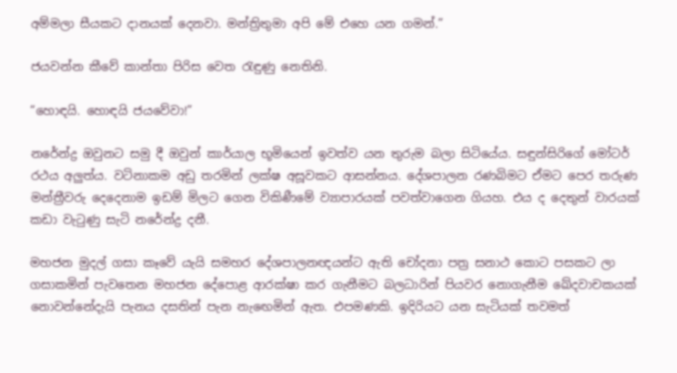අම්මලා සීයකට දානයක් දෙනවා. මන්ත්‍රිතුමා අපි මේ එහෙ යන ගමන්.”

ජයවන්න කීවේ කාන්තා පිරිස වෙත රැඳුණු නෙතිනි.

“හොඳයි. හොඳයි ජයවේවා!”

නරේන්ද්‍ර ඔවුනට සමු දී ඔවුන් කාර්යාල භූමියෙන් ඉවත්ව යන තුරුම බලා සිටියේය. සඳුන්සිරිගේ මෝටර් රථය අලුත්ය. වටිනාකම අඩු තරමින් ලක්ෂ අසූවකට ආසන්නය. දේශපාලන රණබිමට ඒමට පෙර තරුණ මන්ත්‍රීවරු දෙදෙනාම ඉඩම් මිලට ගෙන විකිණීමේ ව්‍යාපාරයක් පවත්වාගෙන ගියහ. එය ද දෙතුන් වාරයක් කඩා වැටුණු සැටි නරේන්ද්‍ර දනී.

මහජන මුදල් ගසා කෑවේ යැයි සමහර දේශපාලනඥයන්ට ඇති චෝදනා පත්‍ර සනාථ කොට පසකට ලා ගසාකමින් පැවතෙන මහජන දේපොළ ආරක්ෂා කර ගැනීමට බලධාරින් පියවර නොගැනීම ඛේදවාචකයක් නොවන්නේදැයි පැනය දසතින් පැන නැ‍ඟෙමින් ඇත. එපමණකි. ඉදිරියට යන සැටියක් තවමත්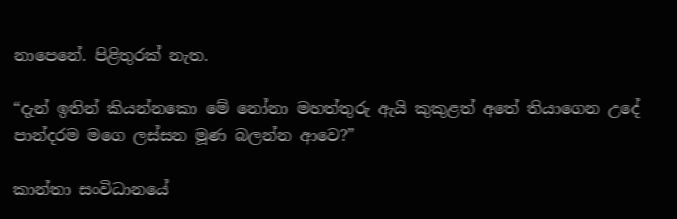නාපෙනේ. පිළිතුරක් නැත.

“දැන් ඉතින් කියන්නකො මේ නෝනා මහත්තුරු ඇයි කුකුළත් අතේ තියාගෙන උදේ පාන්දරම මගෙ ලස්සන මූණ බලන්න ආවෙ?”

කාන්තා සංවිධානයේ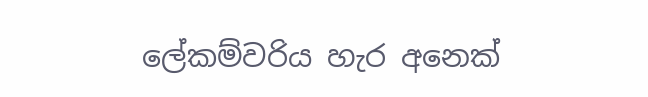ලේකම්වරිය හැර අනෙක්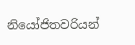නියෝජිතවරියන්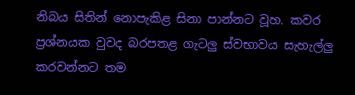නිබය සිතින් නොපැකිළ සිනා පාන්නට වූහ. කවර ප්‍රශ්නයක වුවද බරපතළ ගැටලු ස්වභාවය සැහැල්ලු කරවන්නට තම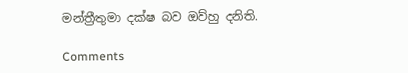මන්ත්‍රීතුමා දක්ෂ බව ඔව්හු දනිති.

Comments